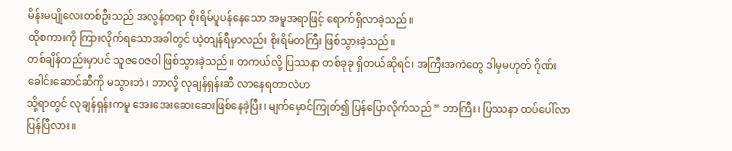မိန်းမပျိုလေးတစ်ဦးသည် အလွန်တရာ စိုးရိမ်ပူပန်နေသော အမူအရာဖြင့် ရောက်ရှိလာခဲ့သည်။
ထိုစကားကို ကြားလိုက်ရသောအခါတွင် ယဲ့တျန်ရီမှာလည်း စိုးရိမ်တကြီး ဖြစ်သွားခဲ့သည်။
တစ်ချိန်တည်းမှာပင် သူဇဝေဇဝါ ဖြစ်သွားခဲ့သည်။ တကယ်လို့ ပြဿနာ တစ်ခုခု ရှိတယ်ဆိုရင်၊ အကြီးအကဲတွေ ဒါမှမဟုတ် ဂိုဏ်းခေါင်းဆောင်ဆီကို မသွားဘဲ၊ ဘာလို့ လုချန်ရှန်းဆီ လာနေရတာလဲဟ
သို့ရာတွင် လုချန်ရှန်းကမူ အေးအေးဆေးဆေးဖြစ်နေခဲ့ပြီး၊ မျက်မှောင်ကြုတ်၍ ပြန်ပြောလိုက်သည် “ ဘာကြီး၊ ပြဿနာ ထပ်ပေါ်လာပြန်ပြီလား။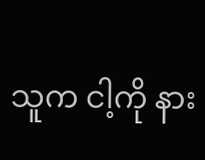သူက ငါ့ကို နား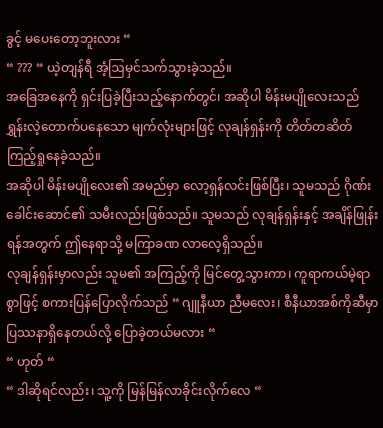ခွင့် မပေးတော့ဘူးလား “
“ ??? “ ယဲ့တျန်ရီ အံ့ဩမှင်သက်သွားခဲ့သည်။
အခြေအနေကို ရှင်းပြခဲ့ပြီးသည့်နောက်တွင်၊ အဆိုပါ မိန်းမပျိုလေးသည် ရွှန်းလဲ့တောက်ပနေသော မျက်လုံးများဖြင့် လုချန်ရှန်းကို တိတ်တဆိတ် ကြည့်ရှုနေခဲ့သည်။
အဆိုပါ မိန်းမပျိုလေး၏ အမည်မှာ လော့ရှန်လင်းဖြစ်ပြီး၊ သူမသည် ဂိုဏ်းခေါင်းဆောင်၏ သမီးလည်းဖြစ်သည်။ သူမသည် လုချန်ရှန်းနှင့် အချိန်ဖြုန်းရန်အတွက် ဤနေရာသို့ မကြာခဏ လာလေ့ရှိသည်။
လုချန်ရှန်းမှာလည်း သူမ၏ အကြည့်ကို မြင်တွေ့သွားကာ၊ ကူရာကယ်မဲ့ရာစွာဖြင့် စကားပြန်ပြောလိုက်သည် “ ဂျူနီယာ ညီမလေး၊ စီနီယာအစ်ကိုဆီမှာ ပြဿနာရှိနေတယ်လို့ ပြောခဲ့တယ်မလား “
“ ဟုတ် “
“ ဒါဆိုရင်လည်း၊ သူ့ကို မြန်မြန်လာခိုင်းလိုက်လေ “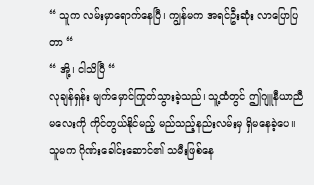“ သူက လမ်းမှာရောက်နေပြီ၊ ကျွန်မက အရင်ဦးဆုံး လာပြောပြတာ “
“ အို့၊ ငါသိပြီ “
လုချန်ရှန်း မျက်မှောင်ကြုတ်သွားခဲ့သည်၊ သူ့ထံတွင် ဤဂျူနီယာညီမလေးကို ကိုင်တွယ်နိုင်မည့် မည်သည့်နည်းလမ်းမှ ရှိမနေခဲ့ပေ။
သူမက ဂိုဏ်းခေါင်းဆောင်၏ သမီးဖြစ်နေ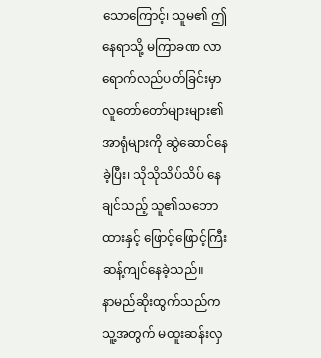သောကြောင့်၊ သူမ၏ ဤနေရာသို့ မကြာခဏ လာရောက်လည်ပတ်ခြင်းမှာ လူတော်တော်များများ၏ အာရုံများကို ဆွဲဆောင်နေခဲ့ပြီး၊ သိုသိုသိပ်သိပ် နေချင်သည့် သူ၏သဘောထားနှင့် ဖြောင့်ဖြောင့်ကြီး ဆန့်ကျင်နေခဲ့သည်။
နာမည်ဆိုးထွက်သည်က သူ့အတွက် မထူးဆန်းလှ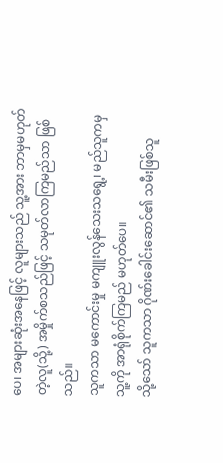ပေ၊ အများဆုံးအနေဖြင့် လူများသည် သူ့အား ဘာမှမဟုတ်တဲ့လူ(သို့) အမှိုက်စသည်ဖြင့် သမုတ်လာကြမည်သာ ဖြစ်သည်။
သူကသာ မကောင်းမှု မကျူးလွန်သေးသရွေ့၊ မည်သူကမှ သူ့ကို အာရုံစိုက်ကြမည် မဟုတ်ပေ။
သို့သော် သူကသာ ဂိုဏ်းခေါင်းဆောင်၏ သမီးဖြစ်သူ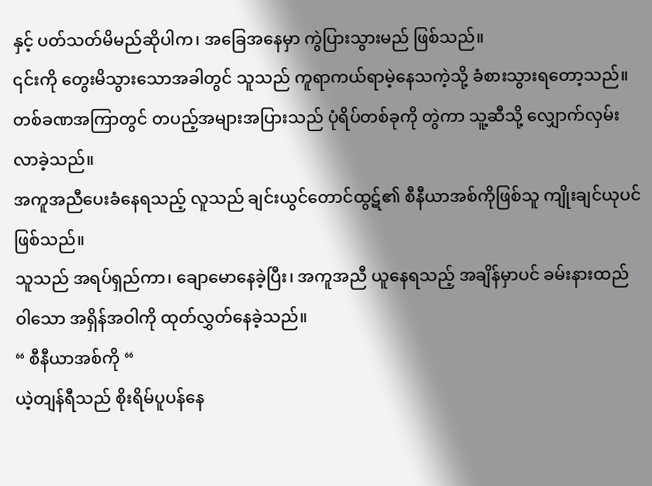နှင့် ပတ်သတ်မိမည်ဆိုပါက၊ အခြေအနေမှာ ကွဲပြားသွားမည် ဖြစ်သည်။
၎င်းကို တွေးမိသွားသောအခါတွင် သူသည် ကူရာကယ်ရာမဲ့နေသကဲ့သို့ ခံစားသွားရတော့သည်။
တစ်ခဏအကြာတွင် တပည့်အများအပြားသည် ပုံရိပ်တစ်ခုကို တွဲကာ သူ့ဆီသို့ လျှောက်လှမ်းလာခဲ့သည်။
အကူအညီပေးခံနေရသည့် လူသည် ချင်းယွင်တောင်ထွဋ်၏ စီနီယာအစ်ကိုဖြစ်သူ ကျိုးချင်ယုပင် ဖြစ်သည်။
သူသည် အရပ်ရှည်ကာ၊ ချောမောနေခဲ့ပြီး၊ အကူအညီ ယူနေရသည့် အချိန်မှာပင် ခမ်းနားထည်ဝါသော အရှိန်အဝါကို ထုတ်လွှတ်နေခဲ့သည်။
“ စီနီယာအစ်ကို “
ယဲ့တျန်ရီသည် စိုးရိမ်ပူပန်နေ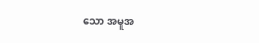သော အမူအ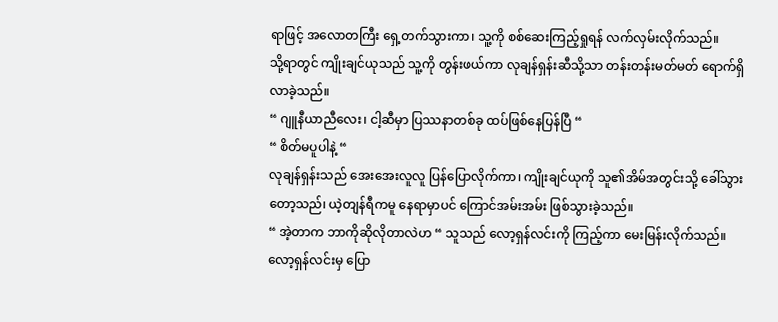ရာဖြင့် အလောတကြီး ရှေ့တက်သွားကာ၊ သူ့ကို စစ်ဆေးကြည့်ရှုရန် လက်လှမ်းလိုက်သည်။
သို့ရာတွင် ကျိုးချင်ယုသည် သူ့ကို တွန်းဖယ်ကာ လုချန်ရှန်းဆီသို့သာ တန်းတန်းမတ်မတ် ရောက်ရှိလာခဲ့သည်။
“ ဂျူနီယာညီလေး၊ ငါ့ဆီမှာ ပြဿနာတစ်ခု ထပ်ဖြစ်နေပြန်ပြီ “
“ စိတ်မပူပါနဲ့ “
လုချန်ရှန်းသည် အေးအေးလူလူ ပြန်ပြောလိုက်ကာ၊ ကျိုးချင်ယုကို သူ၏အိမ်အတွင်းသို့ ခေါ်သွားတော့သည်၊ ယဲ့တျန်ရီကမူ နေရာမှာပင် ကြောင်အမ်းအမ်း ဖြစ်သွားခဲ့သည်။
“ အဲ့တာက ဘာကိုဆိုလိုတာလဲဟ “ သူသည် လော့ရှန်လင်းကို ကြည့်ကာ မေးမြန်းလိုက်သည်။
လော့ရှန်လင်းမှ ပြော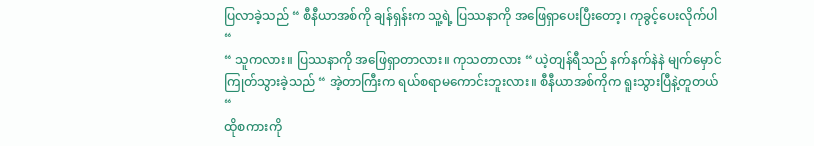ပြလာခဲ့သည် “ စီနီယာအစ်ကို ချန်ရှန်းက သူ့ရဲ့ ပြဿနာကို အဖြေရှာပေးပြီးတော့၊ ကုခွင့်ပေးလိုက်ပါ “
“ သူကလား။ ပြဿနာကို အဖြေရှာတာလား။ ကုသတာလား “ ယဲ့တျန်ရီသည် နက်နက်နဲနဲ မျက်မှောင်ကြုတ်သွားခဲ့သည် “ အဲ့တာကြီးက ရယ်စရာမကောင်းဘူးလား။ စီနီယာအစ်ကိုက ရူးသွားပြီနဲ့တူတယ် “
ထိုစကားကို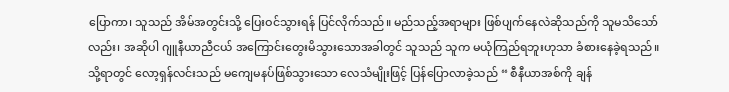ပြောကာ၊ သူသည် အိမ်အတွင်းသို့ ပြေးဝင်သွားရန် ပြင်လိုက်သည်။ မည်သည့်အရာများ ဖြစ်ပျက်နေလဲဆိုသည်ကို သူမသိသော်လည်း၊ အဆိုပါ ဂျူနီယာညီငယ် အကြောင်းတွေးမိသွားသောအခါတွင် သူသည် သူက မယုံကြည်ရဘူးဟုသာ ခံစားနေခဲ့ရသည်။
သို့ရာတွင် လော့ရှန်လင်းသည် မကျေမနပ်ဖြစ်သွားသော လေသံမျိုးဖြင့် ပြန်ပြောလာခဲ့သည် “ စီနီယာအစ်ကို ချန်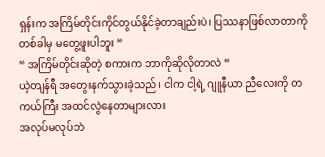ရှန်းက အကြိမ်တိုင်းကိုင်တွယ်နိုင်ခဲ့တာချည်းပဲ၊ ပြဿနာဖြစ်လာတာကို တစ်ခါမှ မတွေ့ဖူးပါဘူး “
“ အကြိမ်တိုင်းဆိုတဲ့ စကားက ဘာကိုဆိုလိုတာလဲ “
ယဲ့တျန်ရီ အတွေးနက်သွားခဲ့သည်၊ ငါက ငါ့ရဲ့ ဂျူနီယာ ညီလေးကို တကယ်ကြီး အထင်လွဲနေတာများလား
အလုပ်မလုပ်ဘဲ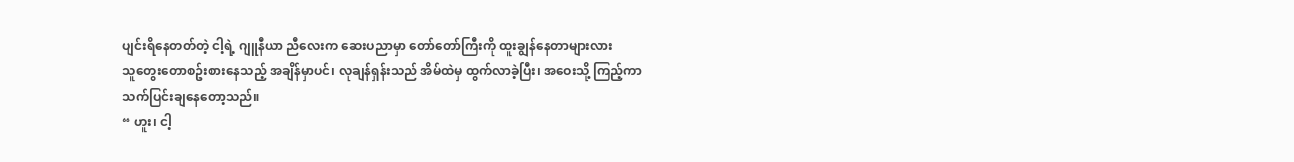ပျင်းရိနေတတ်တဲ့ ငါ့ရဲ့ ဂျူနီယာ ညီလေးက ဆေးပညာမှာ တော်တော်ကြီးကို ထူးချွန်နေတာများလား
သူတွေးတောစဥ်းစားနေသည့် အချိန်မှာပင်၊ လုချန်ရှန်းသည် အိမ်ထဲမှ ထွက်လာခဲ့ပြီး၊ အဝေးသို့ ကြည့်ကာ သက်ပြင်းချနေတော့သည်။
“ ဟူး၊ ငါ့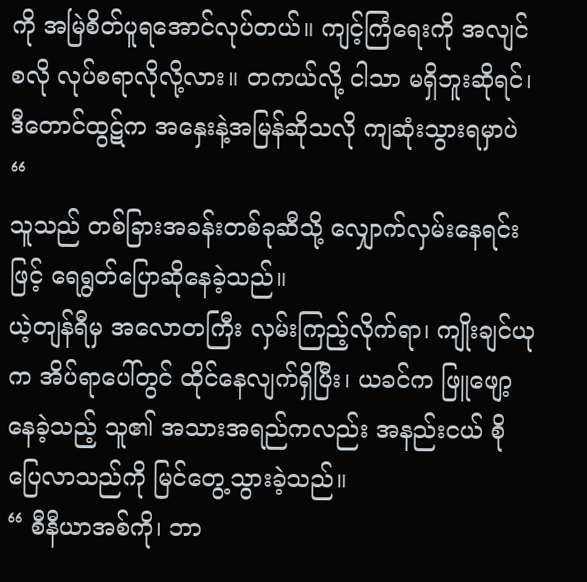ကို အမြဲစိတ်ပူရအောင်လုပ်တယ်။ ကျင့်ကြံရေးကို အလျင်စလို လုပ်စရာလိုလို့လား။ တကယ်လို့ ငါသာ မရှိဘူးဆိုရင်၊ ဒီတောင်ထွဋ်က အနှေးနဲ့အမြန်ဆိုသလို ကျဆုံးသွားရမှာပဲ “
သူသည် တစ်ခြားအခန်းတစ်ခုဆီသို့ လျှောက်လှမ်းနေရင်းဖြင့် ရေရွတ်ပြောဆိုနေခဲ့သည်။
ယဲ့တျန်ရီမှ အလောတကြီး လှမ်းကြည့်လိုက်ရာ၊ ကျိုးချင်ယုက အိပ်ရာပေါ်တွင် ထိုင်နေလျက်ရှိပြီး၊ ယခင်က ဖြူဖျော့နေခဲ့သည့် သူ၏ အသားအရည်ကလည်း အနည်းငယ် စိုပြေလာသည်ကို မြင်တွေ့သွားခဲ့သည်။
“ စီနီယာအစ်ကို၊ ဘာ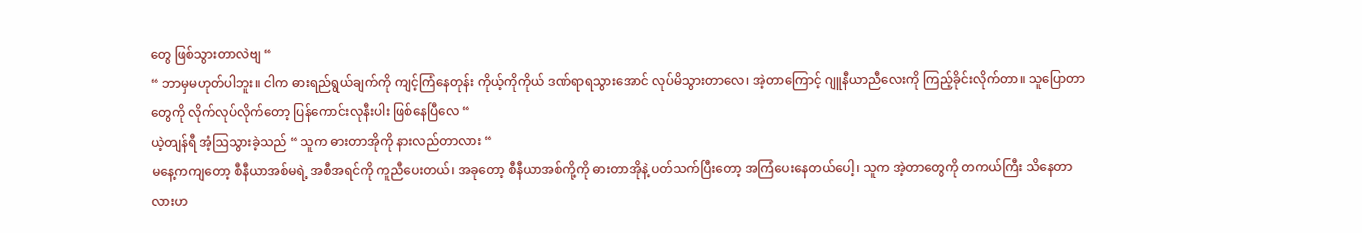တွေ ဖြစ်သွားတာလဲဗျ “
“ ဘာမှမဟုတ်ပါဘူး။ ငါက ဓားရည်ရွယ်ချက်ကို ကျင့်ကြံနေတုန်း ကိုယ့်ကိုကိုယ် ဒဏ်ရာရသွားအောင် လုပ်မိသွားတာလေ၊ အဲ့တာကြောင့် ဂျူနီယာညီလေးကို ကြည့်ခိုင်းလိုက်တာ။ သူပြောတာတွေကို လိုက်လုပ်လိုက်တော့ ပြန်ကောင်းလုနီးပါး ဖြစ်နေပြီလေ “
ယဲ့တျန်ရီ အံ့ဩသွားခဲ့သည် “ သူက ဓားတာအိုကို နားလည်တာလား “
မနေ့ကကျတော့ စီနီယာအစ်မရဲ့ အစီအရင်ကို ကူညီပေးတယ်၊ အခုတော့ စီနီယာအစ်ကို့ကို ဓားတာအိုနဲ့ ပတ်သက်ပြီးတော့ အကြံပေးနေတယ်ပေါ့၊ သူက အဲ့တာတွေကို တကယ်ကြီး သိနေတာလားဟ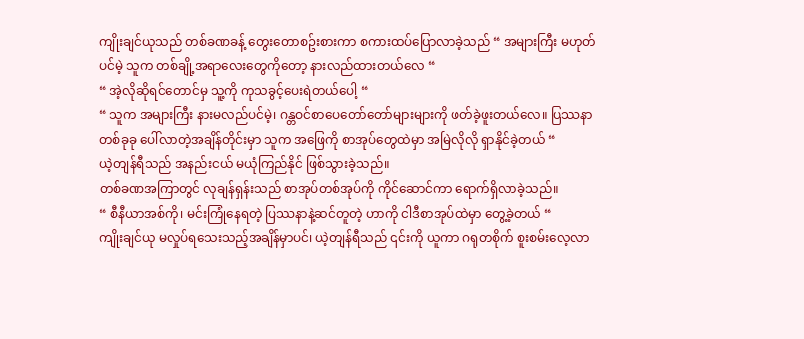ကျိုးချင်ယုသည် တစ်ခဏခန့် တွေးတောစဥ်းစားကာ စကားထပ်ပြောလာခဲ့သည် “ အများကြီး မဟုတ်ပင်မဲ့ သူက တစ်ချို့အရာလေးတွေကိုတော့ နားလည်ထားတယ်လေ “
“ အဲ့လိုဆိုရင်တောင်မှ သူ့ကို ကုသခွင့်ပေးရဲတယ်ပေါ့ “
“ သူက အများကြီး နားမလည်ပင်မဲ့၊ ဂန္တဝင်စာပေတော်တော်များများကို ဖတ်ခဲ့ဖူးတယ်လေ။ ပြဿနာတစ်ခုခု ပေါ်လာတဲ့အချိန်တိုင်းမှာ သူက အဖြေကို စာအုပ်တွေထဲမှာ အမြဲလိုလို ရှာနိုင်ခဲ့တယ် “
ယဲ့တျန်ရီသည် အနည်းငယ် မယုံကြည်နိုင် ဖြစ်သွားခဲ့သည်။
တစ်ခဏအကြာတွင် လုချန်ရှန်းသည် စာအုပ်တစ်အုပ်ကို ကိုင်ဆောင်ကာ ရောက်ရှိလာခဲ့သည်။
“ စီနီယာအစ်ကို၊ မင်းကြုံနေရတဲ့ ပြဿနာနဲ့ဆင်တူတဲ့ ဟာကို ငါဒီစာအုပ်ထဲမှာ တွေ့ခဲ့တယ် “
ကျိုးချင်ယု မလှုပ်ရသေးသည့်အချိန်မှာပင်၊ ယဲ့တျန်ရီသည် ၎င်းကို ယူကာ ဂရုတစိုက် စူးစမ်းလေ့လာ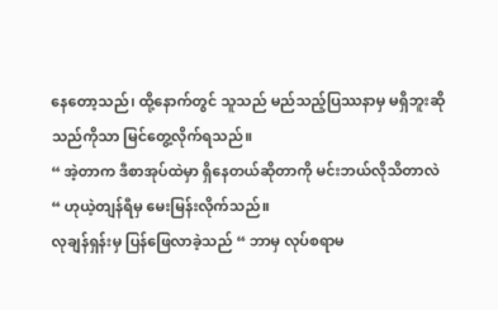နေတော့သည်၊ ထို့နောက်တွင် သူသည် မည်သည့်ပြဿနာမှ မရှိဘူးဆိုသည်ကိုသာ မြင်တွေ့လိုက်ရသည်။
“ အဲ့တာက ဒီစာအုပ်ထဲမှာ ရှိနေတယ်ဆိုတာကို မင်းဘယ်လိုသိတာလဲ “ ဟုယဲ့တျန်ရီမှ မေးမြန်းလိုက်သည်။
လုချန်ရှန်းမှ ပြန်ဖြေလာခဲ့သည် “ ဘာမှ လုပ်စရာမ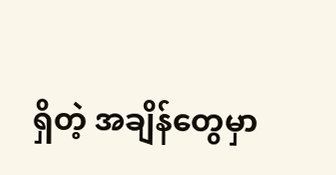ရှိတဲ့ အချိန်တွေမှာ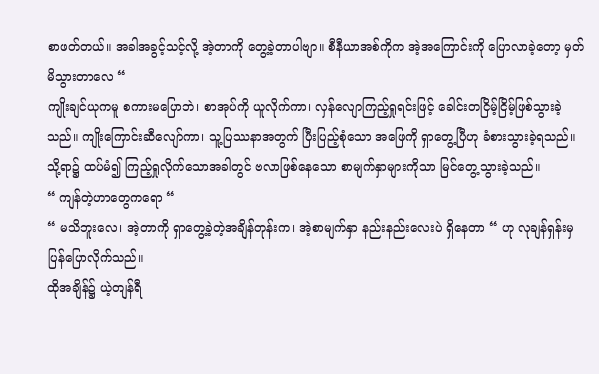စာဖတ်တယ်။ အခါအခွင့်သင့်လို့ အဲ့တာကို တွေ့ခဲ့တာပါဗျာ။ စီနီယာအစ်ကိုက အဲ့အကြောင်းကို ပြောလာခဲ့တော့ မှတ်မိသွားတာလေ “
ကျိုးချင်ယုကမူ စကားမပြောဘဲ၊ စာအုပ်ကို ယူလိုက်ကာ၊ လှန်လျောကြည့်ရှုရင်းဖြင့် ခေါင်းတငြိမ့်ငြိမ့်ဖြစ်သွားခဲ့သည်။ ကျိုးကြောင်းဆီလျော်ကာ၊ သူ့ပြဿနာအတွက် ပြီးပြည့်စုံသော အဖြေကို ရှာတွေ့ပြီဟု ခံစားသွားခဲ့ရသည်။
သို့ရာ၌ ထပ်မံ၍ ကြည့်ရှုလိုက်သောအခါတွင် ဗလာဖြစ်နေသော စာမျက်နှာများကိုသာ မြင်တွေ့သွားခဲ့သည်။
“ ကျန်တဲ့ဟာတွေကရော “
“ မသိဘူးလေ၊ အဲ့တာကို ရှာတွေ့ခဲ့တဲ့အချိန်တုန်းက၊ အဲ့စာမျက်နှာ နည်းနည်းလေးပဲ ရှိနေတာ “ ဟု လုချန်ရှန်းမှ ပြန်ပြောလိုက်သည်။
ထိုအချိန်၌ ယဲ့တျန်ရီ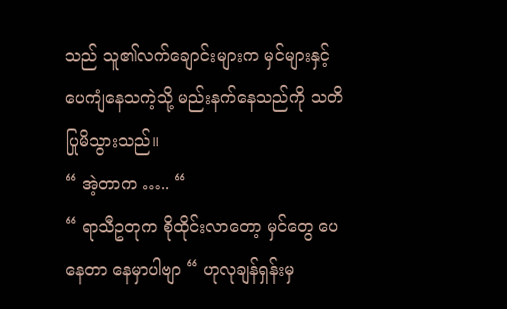သည် သူ၏လက်ချောင်းများက မှင်များနှင့် ပေကျံနေသကဲ့သို့ မည်းနက်နေသည်ကို သတိပြုမိသွားသည်။
“ အဲ့တာက ….. “
“ ရာသီဥတုက စိုထိုင်းလာတော့ မှင်တွေ ပေနေတာ နေမှာပါဗျာ “ ဟုလုချန်ရှန်းမှ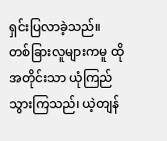ရှင်းပြလာခဲ့သည်။
တစ်ခြားလူများကမူ ထိုအတိုင်းသာ ယုံကြည်သွားကြသည်၊ ယဲ့တျန်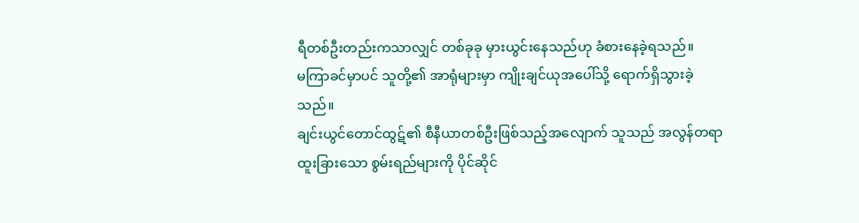ရီတစ်ဦးတည်းကသာလျှင် တစ်ခုခု မှားယွင်းနေသည်ဟု ခံစားနေခဲ့ရသည်။
မကြာခင်မှာပင် သူတို့၏ အာရုံများမှာ ကျိုးချင်ယုအပေါ်သို့ ရောက်ရှိသွားခဲ့သည်။
ချင်းယွင်တောင်ထွဋ်၏ စီနီယာတစ်ဦးဖြစ်သည့်အလျောက် သူသည် အလွန်တရာ ထူးခြားသော စွမ်းရည်များကို ပိုင်ဆိုင်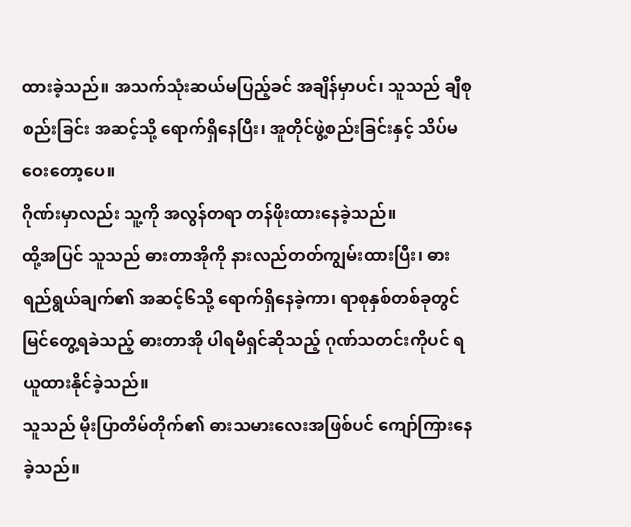ထားခဲ့သည်။ အသက်သုံးဆယ်မပြည့်ခင် အချိန်မှာပင်၊ သူသည် ချီစုစည်းခြင်း အဆင့်သို့ ရောက်ရှိနေပြီး၊ အူတိုင်ဖွဲ့စည်းခြင်းနှင့် သိပ်မဝေးတော့ပေ။
ဂိုဏ်းမှာလည်း သူ့ကို အလွန်တရာ တန်ဖိုးထားနေခဲ့သည်။
ထို့အပြင် သူသည် ဓားတာအိုကို နားလည်တတ်ကျွမ်းထားပြီး၊ ဓားရည်ရွယ်ချက်၏ အဆင့်၆သို့ ရောက်ရှိနေခဲ့ကာ၊ ရာစုနှစ်တစ်ခုတွင် မြင်တွေ့ရခဲသည့် ဓားတာအို ပါရမီရှင်ဆိုသည့် ဂုဏ်သတင်းကိုပင် ရယူထားနိုင်ခဲ့သည်။
သူသည် မိုးပြာတိမ်တိုက်၏ ဓားသမားလေးအဖြစ်ပင် ကျော်ကြားနေခဲ့သည်။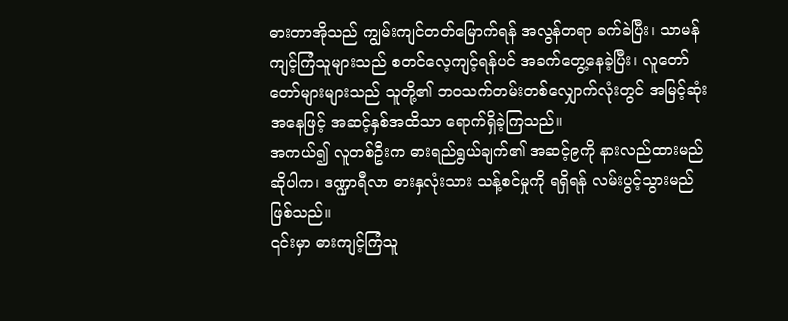ဓားတာအိုသည် ကျွမ်းကျင်တတ်မြောက်ရန် အလွန်တရာ ခက်ခဲပြီး၊ သာမန်ကျင့်ကြံသူများသည် စတင်လေ့ကျင့်ရန်ပင် အခက်တွေ့နေခဲ့ပြီး၊ လူတော်တော်များများသည် သူတို့၏ ဘဝသက်တမ်းတစ်လျှောက်လုံးတွင် အမြင့်ဆုံးအနေဖြင့် အဆင့်နှစ်အထိသာ ရောက်ရှိခဲ့ကြသည်။
အကယ်၍ လူတစ်ဦးက ဓားရည်ရွယ်ချက်၏ အဆင့်၉ကို နားလည်ထားမည်ဆိုပါက၊ ဒဏ္ဍာရီလာ ဓားနှလုံးသား သန့်စင်မှုကို ရရှိရန် လမ်းပွင့်သွားမည် ဖြစ်သည်။
၎င်းမှာ ဓားကျင့်ကြံသူ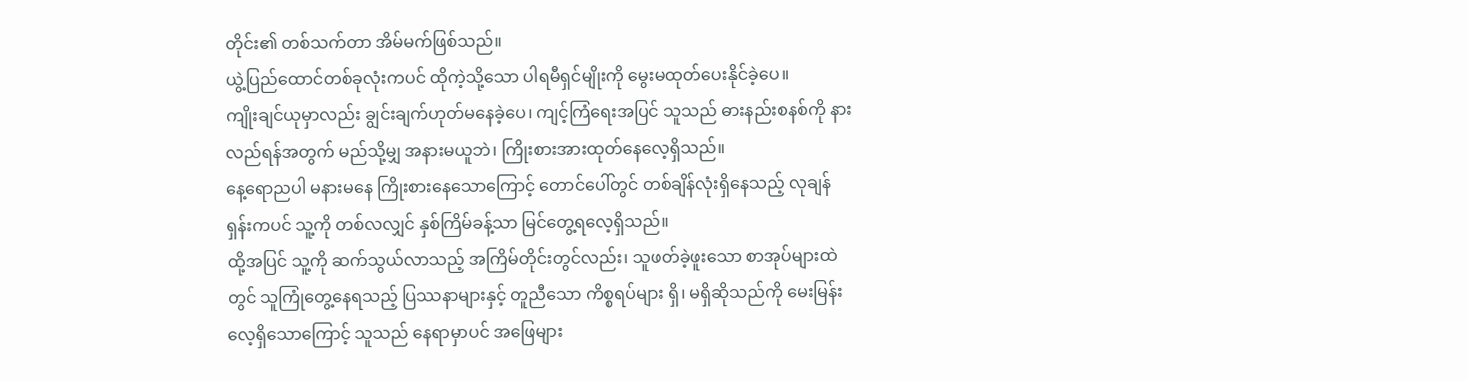တိုင်း၏ တစ်သက်တာ အိမ်မက်ဖြစ်သည်။
ယွဲ့ပြည်ထောင်တစ်ခုလုံးကပင် ထိုကဲ့သို့သော ပါရမီရှင်မျိုးကို မွေးမထုတ်ပေးနိုင်ခဲ့ပေ။
ကျိုးချင်ယုမှာလည်း ချွင်းချက်ဟုတ်မနေခဲ့ပေ၊ ကျင့်ကြံရေးအပြင် သူသည် ဓားနည်းစနစ်ကို နားလည်ရန်အတွက် မည်သို့မျှ အနားမယူဘဲ၊ ကြိုးစားအားထုတ်နေလေ့ရှိသည်။
နေ့ရောညပါ မနားမနေ ကြိုးစားနေသောကြောင့် တောင်ပေါ်တွင် တစ်ချိန်လုံးရှိနေသည့် လုချန်ရှန်းကပင် သူ့ကို တစ်လလျှင် နှစ်ကြိမ်ခန့်သာ မြင်တွေ့ရလေ့ရှိသည်။
ထို့အပြင် သူ့ကို ဆက်သွယ်လာသည့် အကြိမ်တိုင်းတွင်လည်း၊ သူဖတ်ခဲ့ဖူးသော စာအုပ်များထဲတွင် သူကြုံတွေ့နေရသည့် ပြဿနာများနှင့် တူညီသော ကိစ္စရပ်များ ရှိ၊ မရှိဆိုသည်ကို မေးမြန်းလေ့ရှိသောကြောင့် သူသည် နေရာမှာပင် အဖြေများ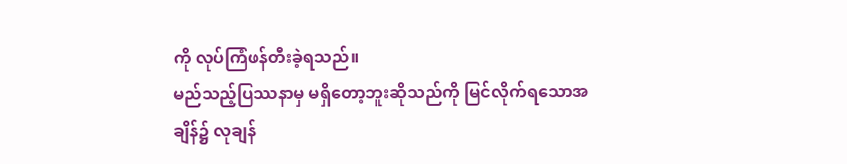ကို လုပ်ကြံဖန်တီးခဲ့ရသည်။
မည်သည့်ပြဿနာမှ မရှိတော့ဘူးဆိုသည်ကို မြင်လိုက်ရသောအချိန်၌ လုချန်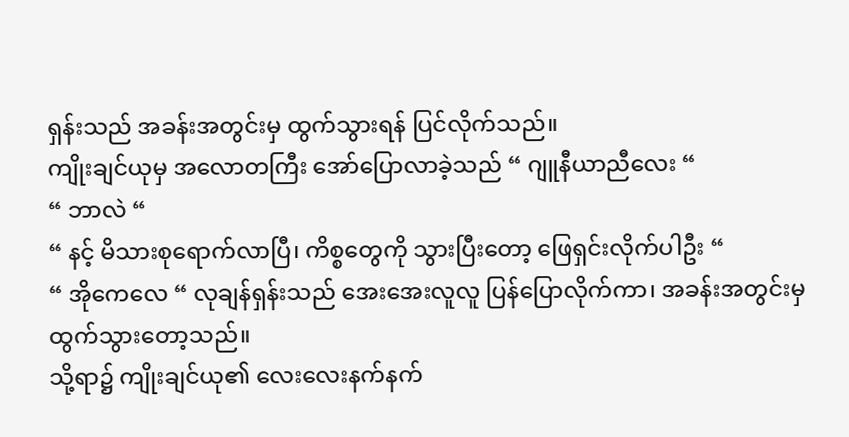ရှန်းသည် အခန်းအတွင်းမှ ထွက်သွားရန် ပြင်လိုက်သည်။
ကျိုးချင်ယုမှ အလောတကြီး အော်ပြောလာခဲ့သည် “ ဂျူနီယာညီလေး “
“ ဘာလဲ “
“ နင့် မိသားစုရောက်လာပြီ၊ ကိစ္စတွေကို သွားပြီးတော့ ဖြေရှင်းလိုက်ပါဦး “
“ အိုကေလေ “ လုချန်ရှန်းသည် အေးအေးလူလူ ပြန်ပြောလိုက်ကာ၊ အခန်းအတွင်းမှ ထွက်သွားတော့သည်။
သို့ရာ၌ ကျိုးချင်ယု၏ လေးလေးနက်နက်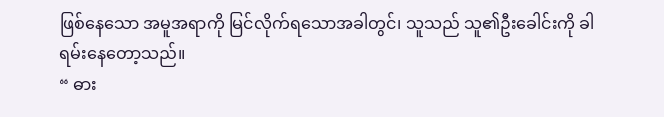ဖြစ်နေသော အမူအရာကို မြင်လိုက်ရသောအခါတွင်၊ သူသည် သူ၏ဦးခေါင်းကို ခါရမ်းနေတော့သည်။
“ ဓား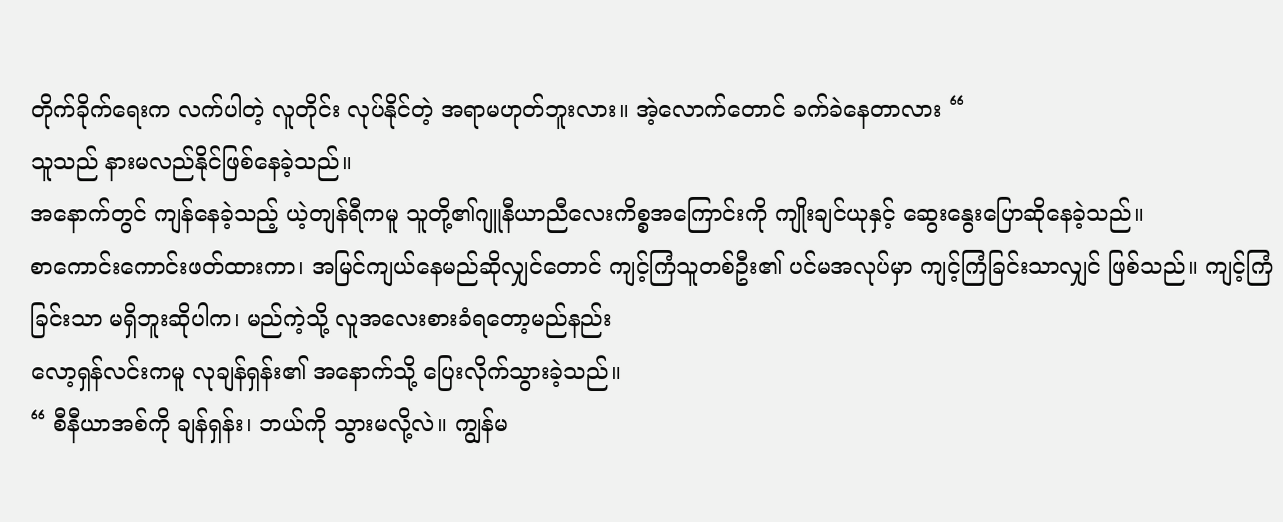တိုက်ခိုက်ရေးက လက်ပါတဲ့ လူတိုင်း လုပ်နိုင်တဲ့ အရာမဟုတ်ဘူးလား။ အဲ့လောက်တောင် ခက်ခဲနေတာလား “
သူသည် နားမလည်နိုင်ဖြစ်နေခဲ့သည်။
အနောက်တွင် ကျန်နေခဲ့သည့် ယဲ့တျန်ရီကမူ သူတို့၏ဂျူနီယာညီလေးကိစ္စအကြောင်းကို ကျိုးချင်ယုနှင့် ဆွေးနွေးပြောဆိုနေခဲ့သည်။
စာကောင်းကောင်းဖတ်ထားကာ၊ အမြင်ကျယ်နေမည်ဆိုလျှင်တောင် ကျင့်ကြံသူတစ်ဦး၏ ပင်မအလုပ်မှာ ကျင့်ကြံခြင်းသာလျှင် ဖြစ်သည်။ ကျင့်ကြံခြင်းသာ မရှိဘူးဆိုပါက၊ မည်ကဲ့သို့ လူအလေးစားခံရတော့မည်နည်း
လော့ရှန်လင်းကမူ လုချန်ရှန်း၏ အနောက်သို့ ပြေးလိုက်သွားခဲ့သည်။
“ စီနီယာအစ်ကို ချန်ရှန်း၊ ဘယ်ကို သွားမလို့လဲ။ ကျွန်မ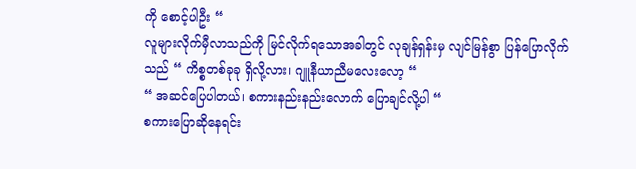ကို စောင့်ပါဦး “
လူများလိုက်မှီလာသည်ကို မြင်လိုက်ရသောအခါတွင် လုချန်ရှန်းမှ လျင်မြန်စွာ ပြန်ပြောလိုက်သည် “ ကိစ္စတစ်ခုခု ရှိလို့လား၊ ဂျူနီယာညီမလေးလော့ “
“ အဆင်ပြေပါတယ်၊ စကားနည်းနည်းလောက် ပြောချင်လို့ပါ “
စကားပြောဆိုနေရင်း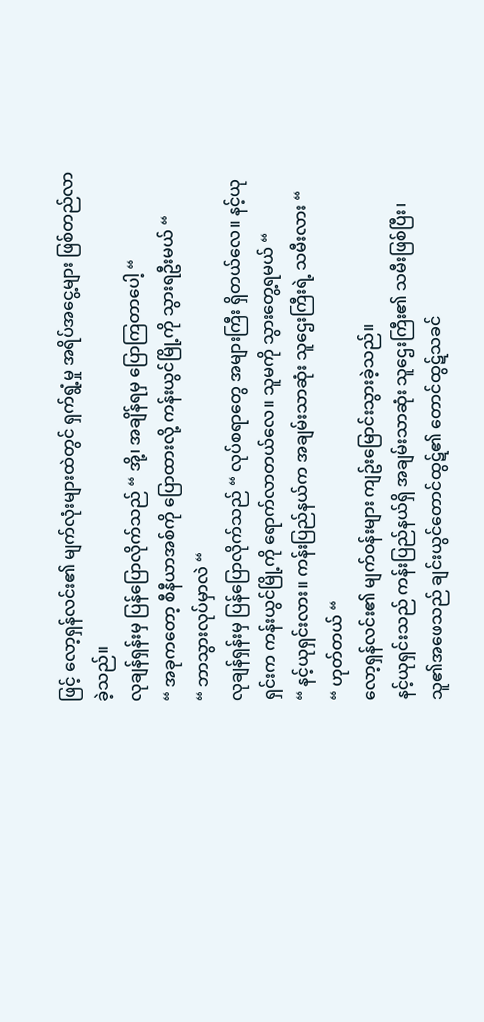ဖြင့် လော့ရှန်လင်း၏ မျက်လုံးများထဲတွင် ရှက်ရွံ့မှု အရိပ်အငွေ့များ ဖြစ်တည်လာခဲ့သည်။
လုချန်ရှန်းမှ ပြန်ပြောလိုက်သည် “ အို့၊ အချိန်ရမှ ပြောကြတာပေါ့ “
“ အခုကတော့ စီနီယာအစ်ကို ပြောထားလို့ ကန်းယွင်မြို့ကို သွားရဦးမယ် “
“ ဘာသွားလုပ်မှာလဲ “
လုချန်ရှန်းမှ ပြန်ပြောလိုက်သည် “ လုပ်စရာတွေ အများကြီး ရှိတယ်လေ။ နင့်ယုရှင်းက ကန်းယွင်မြို့ကို ရောက်လာတယ်လေ။ သူမကို သွားတွေ့ရမယ် “
“ နင့်ယုရှင်းလား။ ကန်းပြည်နယ်က အချမ်းသာဆုံး သူဌေးကြီးရဲ့ သမီးလား “
“ ဟုတ်တယ် “
လော့ရှန်လင်း၏ မျက်ဝန်းများ ကျဥ်းမြောင်းသွားခဲ့သည်။
နင့်ယုရှင်းသည် ကန်းပြည်နယ်ရှိ အချမ်းသာဆုံး သူဌေးကြီး၏ သမီးဖြစ်ပြီး၊ သူ၏အဖေသည် ချင်းယွင်တောင်ထွဋ်၏ တောင်ထွဋ်သခင်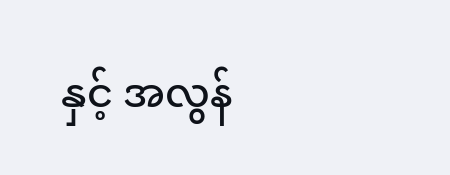နှင့် အလွန်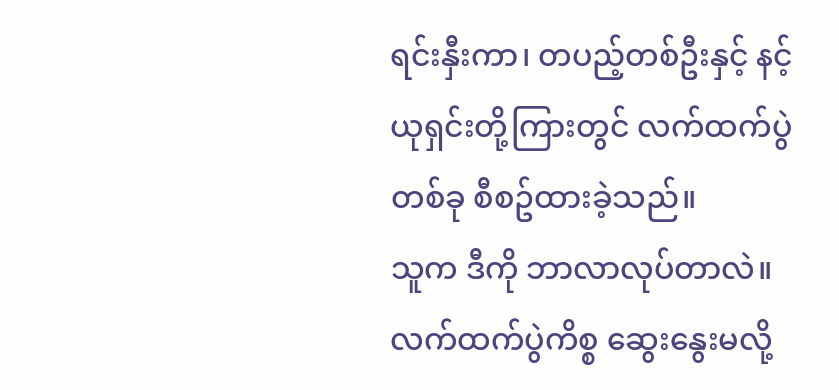ရင်းနှီးကာ၊ တပည့်တစ်ဦးနှင့် နင့်ယုရှင်းတို့ကြားတွင် လက်ထက်ပွဲတစ်ခု စီစဥ်ထားခဲ့သည်။
သူက ဒီကို ဘာလာလုပ်တာလဲ။ လက်ထက်ပွဲကိစ္စ ဆွေးနွေးမလို့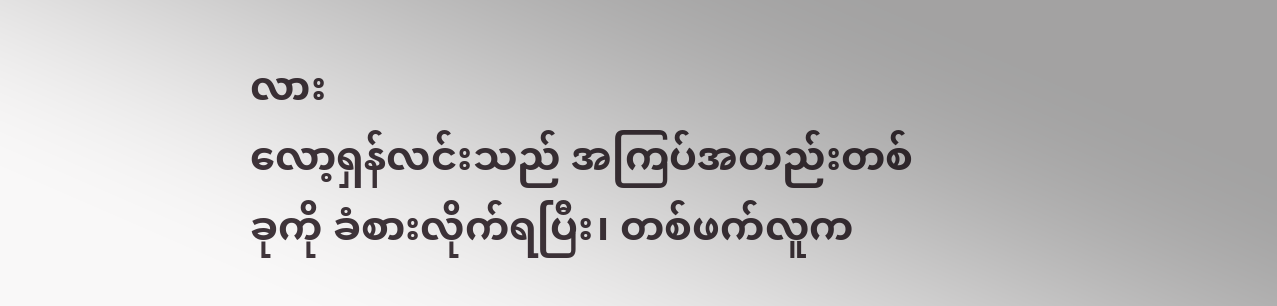လား
လော့ရှန်လင်းသည် အကြပ်အတည်းတစ်ခုကို ခံစားလိုက်ရပြီး၊ တစ်ဖက်လူက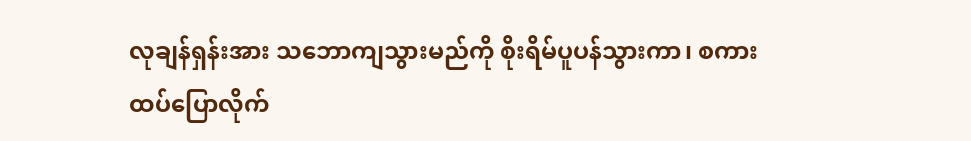လုချန်ရှန်းအား သဘောကျသွားမည်ကို စိုးရိမ်ပူပန်သွားကာ၊ စကားထပ်ပြောလိုက်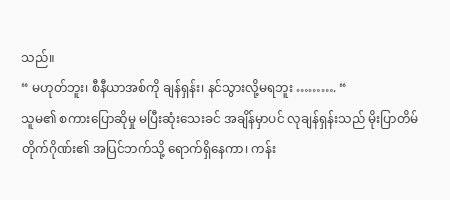သည်။
“ မဟုတ်ဘူး၊ စီနီယာအစ်ကို ချန်ရှန်း၊ နင်သွားလို့မရဘူး ………. “
သူမ၏ စကားပြောဆိုမှု မပြီးဆုံးသေးခင် အချိန်မှာပင် လုချန်ရှန်းသည် မိုးပြာတိမ်တိုက်ဂိုဏ်း၏ အပြင်ဘက်သို့ ရောက်ရှိနေကာ၊ ကန်း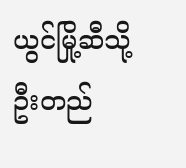ယွင်မြို့ဆီသို့ ဦးတည်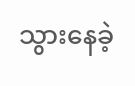သွားနေခဲ့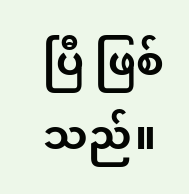ပြီ ဖြစ်သည်။